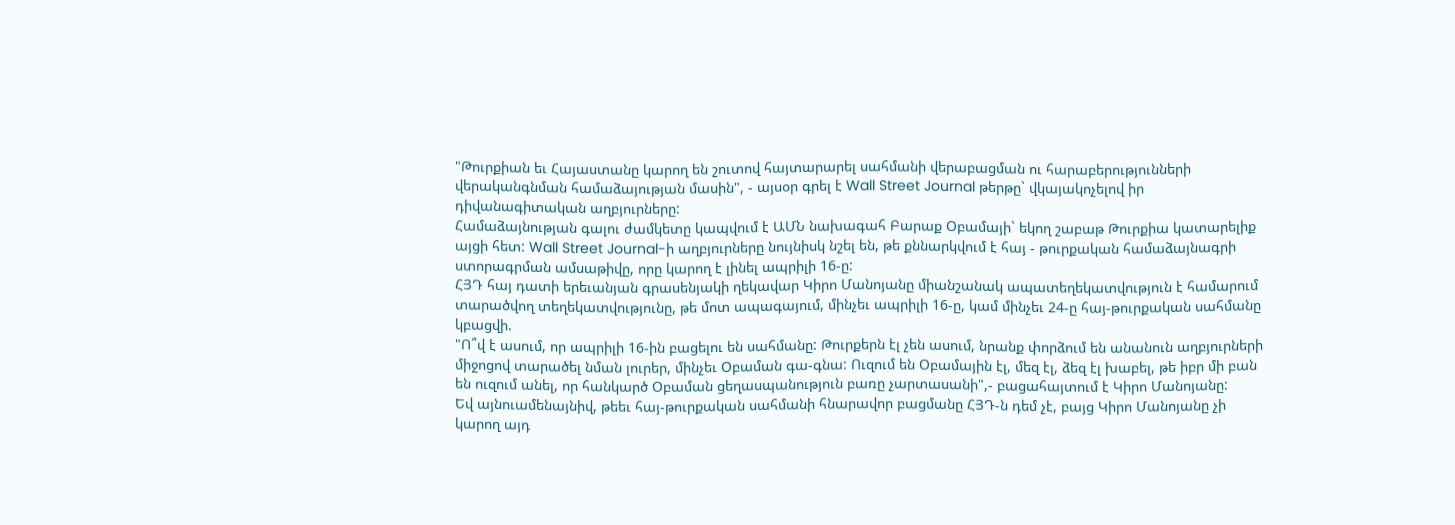"Թուրքիան եւ Հայաստանը կարող են շուտով հայտարարել սահմանի վերաբացման ու հարաբերությունների վերականգնման համաձայության մասին", - այսօր գրել է Wall Street Journal թերթը` վկայակոչելով իր դիվանագիտական աղբյուրները:
Համաձայնության գալու ժամկետը կապվում է ԱՄՆ նախագահ Բարաք Օբամայի` եկող շաբաթ Թուրքիա կատարելիք այցի հետ: Wall Street Journal-ի աղբյուրները նույնիսկ նշել են, թե քննարկվում է հայ - թուրքական համաձայնագրի ստորագրման ամսաթիվը, որը կարող է լինել ապրիլի 16-ը:
ՀՅԴ հայ դատի երեւանյան գրասենյակի ղեկավար Կիրո Մանոյանը միանշանակ ապատեղեկատվություն է համարում տարածվող տեղեկատվությունը, թե մոտ ապագայում, մինչեւ ապրիլի 16-ը, կամ մինչեւ 24-ը հայ-թուրքական սահմանը կբացվի.
"Ո՞վ է ասում, որ ապրիլի 16-ին բացելու են սահմանը: Թուրքերն էլ չեն ասում, նրանք փորձում են անանուն աղբյուրների միջոցով տարածել նման լուրեր, մինչեւ Օբաման գա-գնա: Ուզում են Օբամային էլ, մեզ էլ, ձեզ էլ խաբել, թե իբր մի բան են ուզում անել, որ հանկարծ Օբաման ցեղասպանություն բառը չարտասանի",- բացահայտում է Կիրո Մանոյանը:
Եվ այնուամենայնիվ, թեեւ հայ-թուրքական սահմանի հնարավոր բացմանը ՀՅԴ-ն դեմ չէ, բայց Կիրո Մանոյանը չի կարող այդ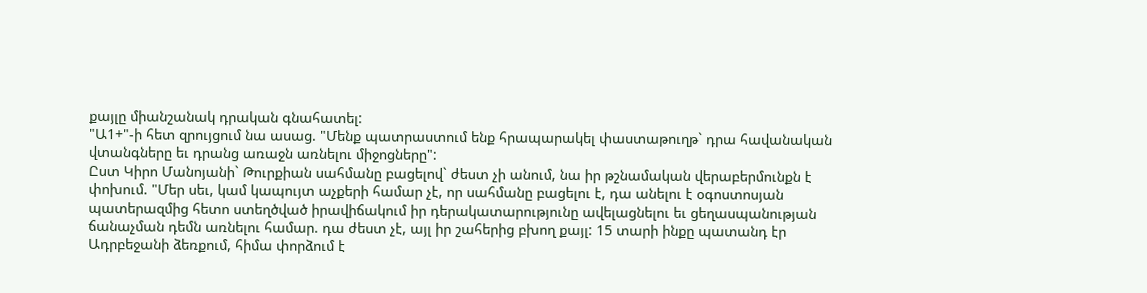քայլը միանշանակ դրական գնահատել:
"Ա1+"-ի հետ զրույցում նա ասաց. "Մենք պատրաստում ենք հրապարակել փաստաթուղթ` դրա հավանական վտանգները եւ դրանց առաջն առնելու միջոցները":
Ըստ Կիրո Մանոյանի` Թուրքիան սահմանը բացելով` ժեստ չի անում, նա իր թշնամական վերաբերմունքն է փոխում. "Մեր սեւ, կամ կապույտ աչքերի համար չէ, որ սահմանը բացելու է, դա անելու է օգոստոսյան պատերազմից հետո ստեղծված իրավիճակում իր դերակատարությունը ավելացնելու եւ ցեղասպանության ճանաչման դեմն առնելու համար. դա ժեստ չէ, այլ իր շահերից բխող քայլ: 15 տարի ինքը պատանդ էր Ադրբեջանի ձեռքում, հիմա փորձում է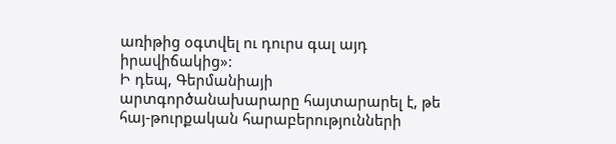առիթից օգտվել ու դուրս գալ այդ իրավիճակից»:
Ի դեպ, Գերմանիայի արտգործանախարարը հայտարարել է, թե հայ-թուրքական հարաբերությունների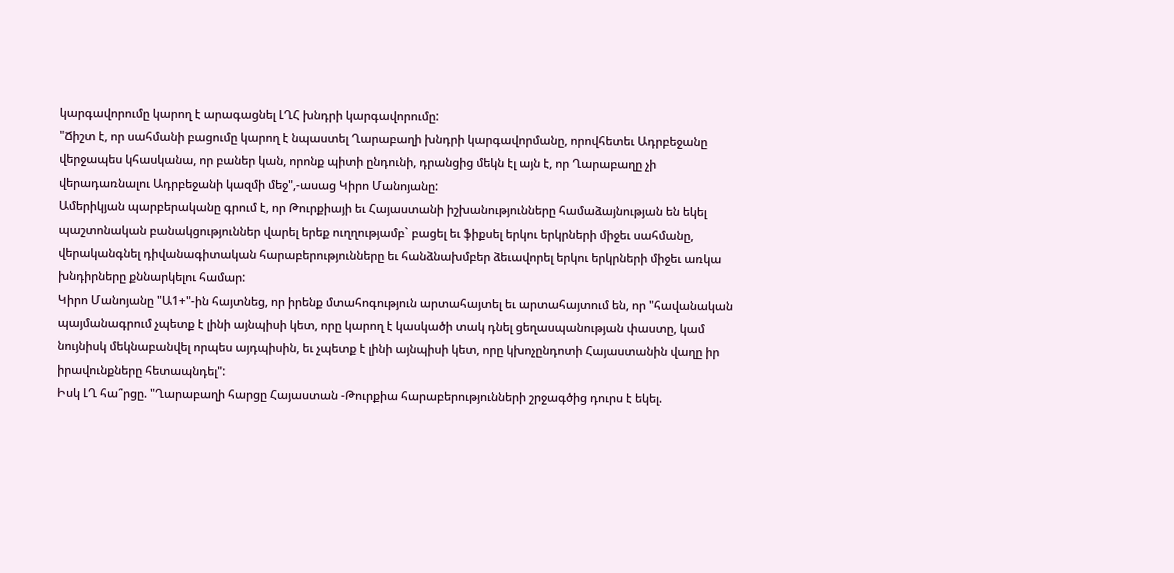կարգավորումը կարող է արագացնել ԼՂՀ խնդրի կարգավորումը:
"Ճիշտ է, որ սահմանի բացումը կարող է նպաստել Ղարաբաղի խնդրի կարգավորմանը, որովհետեւ Ադրբեջանը վերջապես կհասկանա, որ բաներ կան, որոնք պիտի ընդունի, դրանցից մեկն էլ այն է, որ Ղարաբաղը չի վերադառնալու Ադրբեջանի կազմի մեջ",-ասաց Կիրո Մանոյանը:
Ամերիկյան պարբերականը գրում է, որ Թուրքիայի եւ Հայաստանի իշխանությունները համաձայնության են եկել պաշտոնական բանակցություններ վարել երեք ուղղությամբ` բացել եւ ֆիքսել երկու երկրների միջեւ սահմանը, վերականգնել դիվանագիտական հարաբերությունները եւ հանձնախմբեր ձեւավորել երկու երկրների միջեւ առկա խնդիրները քննարկելու համար:
Կիրո Մանոյանը "Ա1+"-ին հայտնեց, որ իրենք մտահոգություն արտահայտել եւ արտահայտում են, որ "հավանական պայմանագրում չպետք է լինի այնպիսի կետ, որը կարող է կասկածի տակ դնել ցեղասպանության փաստը, կամ նույնիսկ մեկնաբանվել որպես այդպիսին, եւ չպետք է լինի այնպիսի կետ, որը կխոչընդոտի Հայաստանին վաղը իր իրավունքները հետապնդել":
Իսկ ԼՂ հա՞րցը. "Ղարաբաղի հարցը Հայաստան -Թուրքիա հարաբերությունների շրջագծից դուրս է եկել.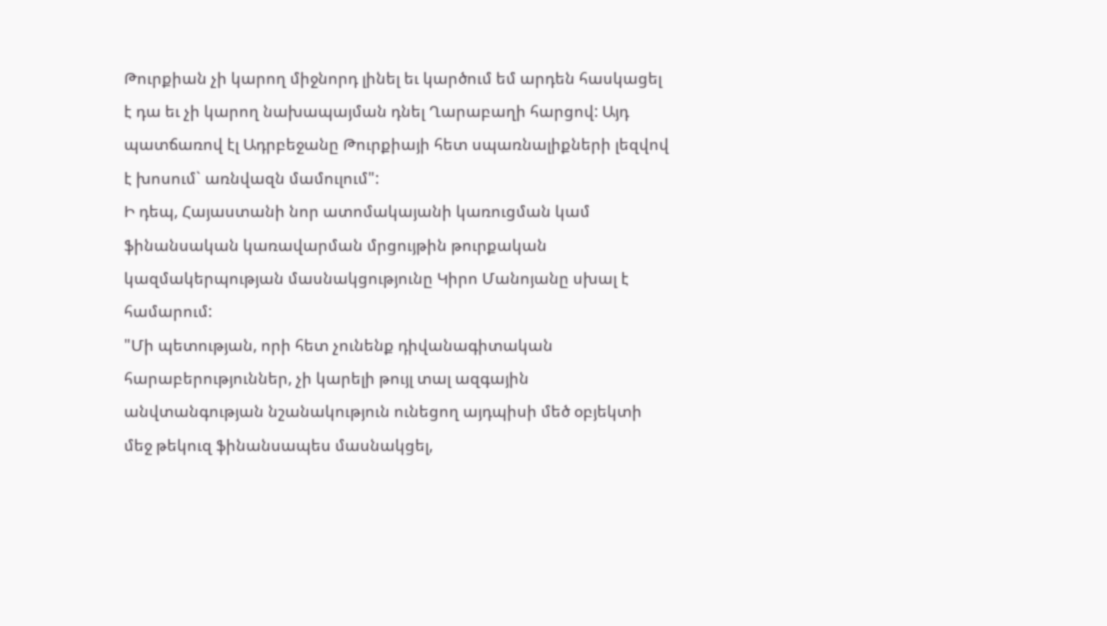Թուրքիան չի կարող միջնորդ լինել եւ կարծում եմ արդեն հասկացել է դա եւ չի կարող նախապայման դնել Ղարաբաղի հարցով: Այդ պատճառով էլ Ադրբեջանը Թուրքիայի հետ սպառնալիքների լեզվով է խոսում` առնվազն մամուլում":
Ի դեպ, Հայաստանի նոր ատոմակայանի կառուցման կամ ֆինանսական կառավարման մրցույթին թուրքական կազմակերպության մասնակցությունը Կիրո Մանոյանը սխալ է համարում:
"Մի պետության, որի հետ չունենք դիվանագիտական հարաբերություններ, չի կարելի թույլ տալ ազգային անվտանգության նշանակություն ունեցող այդպիսի մեծ օբյեկտի մեջ թեկուզ ֆինանսապես մասնակցել,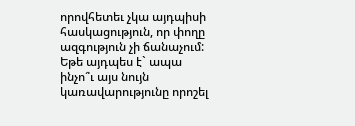որովհետեւ չկա այդպիսի հասկացություն, որ փողը ազգություն չի ճանաչում: Եթե այդպես է` ապա ինչո՞ւ այս նույն կառավարությունը որոշել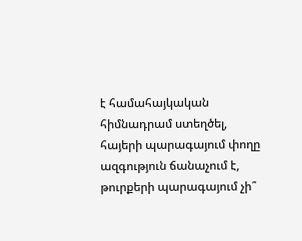է համահայկական հիմնադրամ ստեղծել, հայերի պարագայում փողը ազգություն ճանաչում է, թուրքերի պարագայում չի՞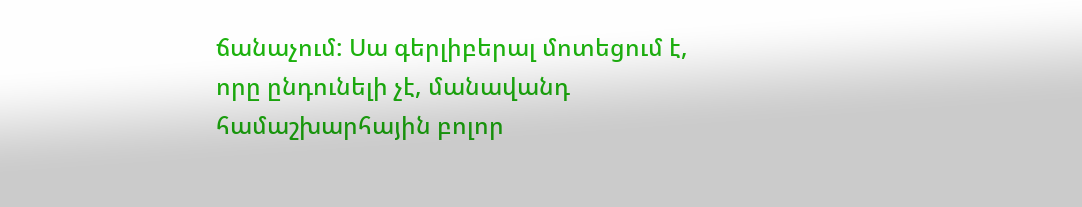ճանաչում: Սա գերլիբերալ մոտեցում է, որը ընդունելի չէ, մանավանդ համաշխարհային բոլոր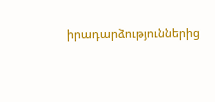իրադարձություններից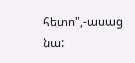հետո",-ասաց նա: